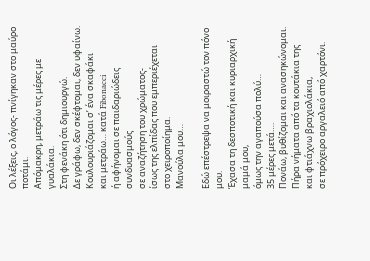Οι λέξεις, ο λόγος- πνίγηκαν στο μαύρο ποτάμι.
Απόμακρη, μετράω τις μέρες με γυαλάκια.
Στη φενάκη ότι δημιουργώ.
Δε γράφω, δεν σκέφτομαι, δεν υφαίνω.
Κουλουριάζομαι σ’ ένα σκαφάκι
και μετράω… κατά Fibonacci
ή αφήνομαι σε παιδαριώδεις συνδυασμούς
σε αναζήτηση του χρώματος-
ίσως της ελπίδας που εμπεριέχεται
στο χειροποίημα.
Μανούλα μου…

Εδώ επέστρεψα να μοιραστώ τον πόνο μου.
Έχασα τη δεσποτική και κυριαρχική μαμά μου,
όμως την αγαπούσα πολύ…
35 μέρες μετά….
Πονάω, βυθίζομαι και ανασηκώνομαι.
Πήρα νήματα από τα κουτάκια της
και φτιάχνω βραχιολάκια,
σε πρόχειρο αργαλειό από χαρτόνι.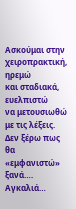Ασκούμαι στην χειροπρακτική,
ηρεμώ
και σταδιακά, ευελπιστώ
να μετουσιωθώ με τις λέξεις.
Δεν ξέρω πως θα «εμφανιστώ» ξανά….
Αγκαλιά…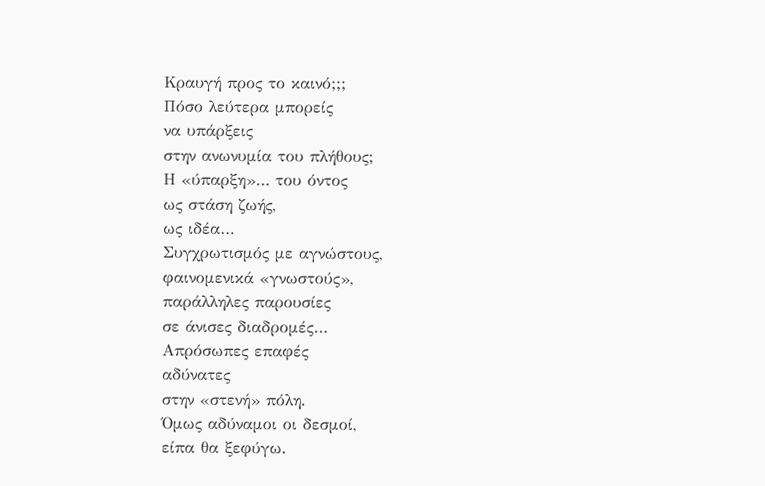Κραυγή προς το καινό;;;
Πόσο λεύτερα μπορείς
να υπάρξεις
στην ανωνυμία του πλήθους;
Η «ύπαρξη»… του όντος
ως στάση ζωής,
ως ιδέα…
Συγχρωτισμός με αγνώστους,
φαινομενικά «γνωστούς»,
παράλληλες παρουσίες
σε άνισες διαδρομές…
Απρόσωπες επαφές
αδύνατες
στην «στενή» πόλη.
Όμως αδύναμοι οι δεσμοί,
είπα θα ξεφύγω.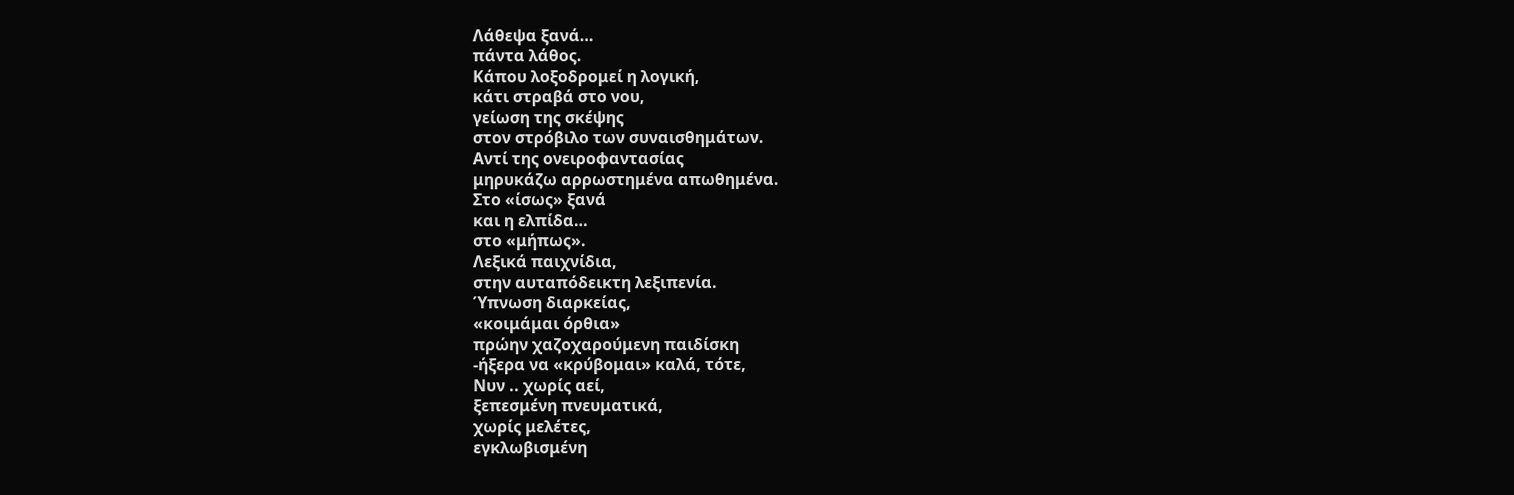Λάθεψα ξανά…
πάντα λάθος.
Κάπου λοξοδρομεί η λογική,
κάτι στραβά στο νου,
γείωση της σκέψης
στον στρόβιλο των συναισθημάτων.
Αντί της ονειροφαντασίας
μηρυκάζω αρρωστημένα απωθημένα.
Στο «ίσως» ξανά
και η ελπίδα…
στο «μήπως».
Λεξικά παιχνίδια,
στην αυταπόδεικτη λεξιπενία.
Ύπνωση διαρκείας,
«κοιμάμαι όρθια»
πρώην χαζοχαρούμενη παιδίσκη
-ήξερα να «κρύβομαι» καλά, τότε,
Νυν .. χωρίς αεί,
ξεπεσμένη πνευματικά,
χωρίς μελέτες,
εγκλωβισμένη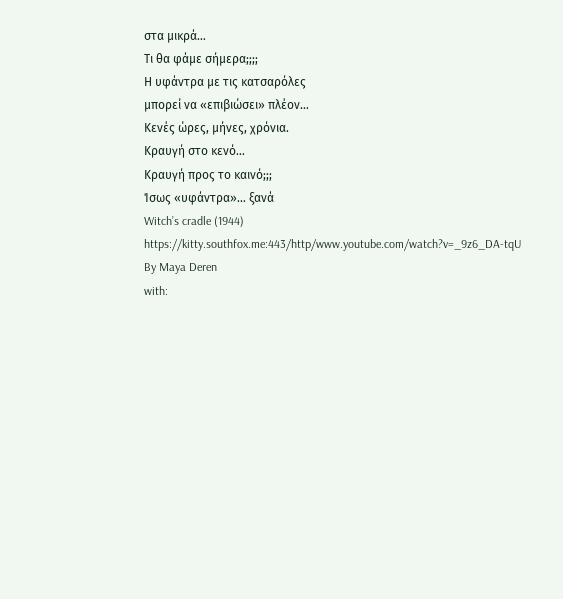στα μικρά…
Τι θα φάμε σήμερα;;;;
Η υφάντρα με τις κατσαρόλες
μπορεί να «επιβιώσει» πλέον…
Κενές ώρες, μήνες, χρόνια.
Κραυγή στο κενό…
Κραυγή προς το καινό;;;
Ίσως «υφάντρα»… ξανά
Witch’s cradle (1944)
http://www.youtube.com/watch?v=_9z6_DA-tqU
By Maya Deren
with: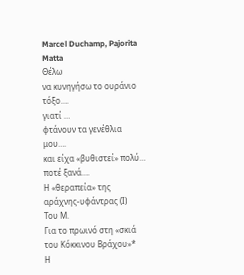Marcel Duchamp, Pajorita Matta
Θέλω
να κυνηγήσω το ουράνιο τόξο….
γιατί …
φτάνουν τα γενέθλια μου….
και είχα «βυθιστεί» πολύ…
ποτέ ξανά….
Η «θεραπεία» της αράχνης-υφάντρας (Ι)
Του Μ.
Για το πρωινό στη «σκιά του Κόκκινου Βράχου»*
Η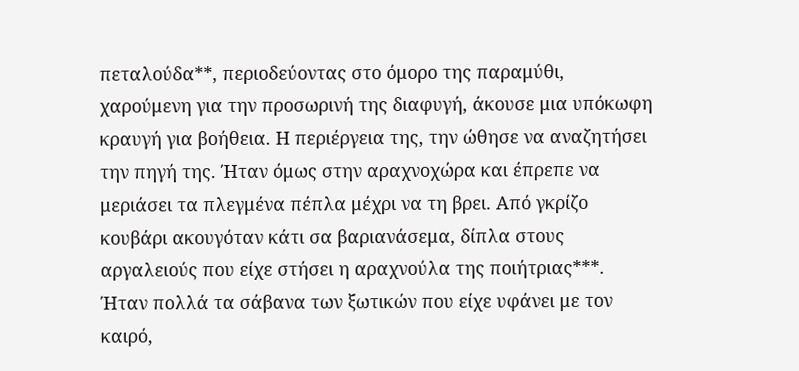πεταλούδα**, περιοδεύοντας στο όμορο της παραμύθι, χαρούμενη για την προσωρινή της διαφυγή, άκουσε μια υπόκωφη κραυγή για βοήθεια. Η περιέργεια της, την ώθησε να αναζητήσει την πηγή της. Ήταν όμως στην αραχνοχώρα και έπρεπε να μεριάσει τα πλεγμένα πέπλα μέχρι να τη βρει. Από γκρίζο κουβάρι ακουγόταν κάτι σα βαριανάσεμα, δίπλα στους αργαλειούς που είχε στήσει η αραχνούλα της ποιήτριας***. Ήταν πολλά τα σάβανα των ξωτικών που είχε υφάνει με τον καιρό,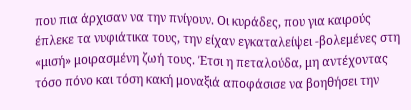που πια άρχισαν να την πνίγουν. Οι κυράδες, που για καιρούς έπλεκε τα νυφιάτικα τους, την είχαν εγκαταλείψει -βολεμένες στη «μισή» μοιρασμένη ζωή τους. Έτσι η πεταλούδα, μη αντέχοντας τόσο πόνο και τόση κακή μοναξιά αποφάσισε να βοηθήσει την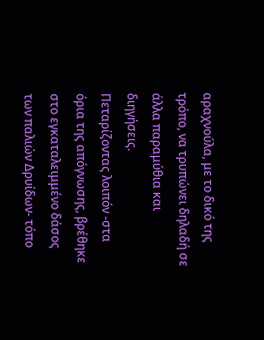αραχνούλα, με το δικό της τρόπο, να τρυπώνει δηλαδή σε άλλα παραμύθια και διηγήσεις.
Πεταρίζοντας λοιπόν -στα όρια της απόγνωσης, βρέθηκε στο εγκαταλειμμένο δάσος των παλιών Δρυίδων- τόπο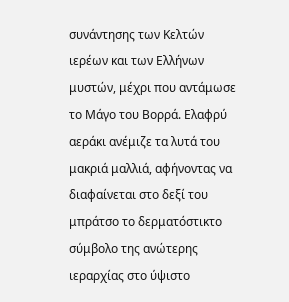συνάντησης των Κελτών ιερέων και των Ελλήνων μυστών, μέχρι που αντάμωσε το Μάγο του Βορρά. Ελαφρύ αεράκι ανέμιζε τα λυτά του μακριά μαλλιά, αφήνοντας να διαφαίνεται στο δεξί του μπράτσο το δερματόστικτο σύμβολο της ανώτερης ιεραρχίας στο ύψιστο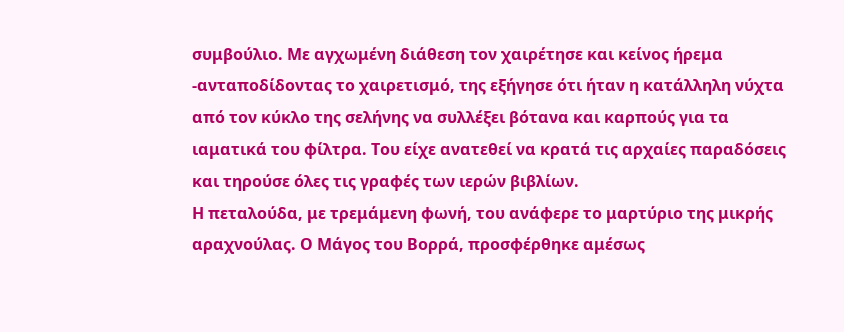συμβούλιο. Με αγχωμένη διάθεση τον χαιρέτησε και κείνος ήρεμα -ανταποδίδοντας το χαιρετισμό, της εξήγησε ότι ήταν η κατάλληλη νύχτα από τον κύκλο της σελήνης να συλλέξει βότανα και καρπούς για τα ιαματικά του φίλτρα. Του είχε ανατεθεί να κρατά τις αρχαίες παραδόσεις και τηρούσε όλες τις γραφές των ιερών βιβλίων.
Η πεταλούδα, με τρεμάμενη φωνή, του ανάφερε το μαρτύριο της μικρής αραχνούλας. Ο Μάγος του Βορρά, προσφέρθηκε αμέσως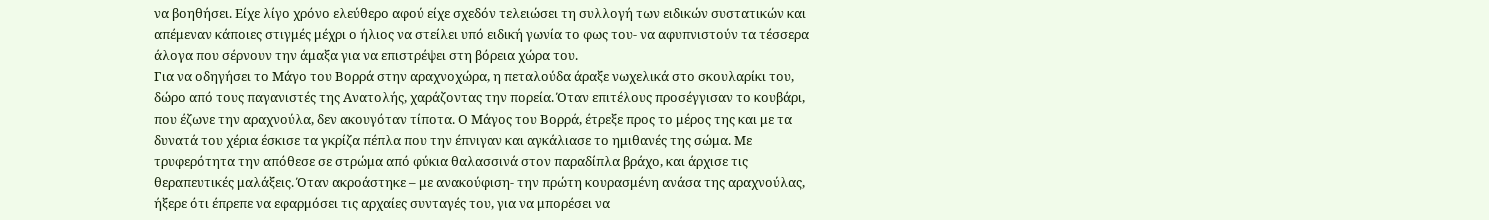να βοηθήσει. Είχε λίγο χρόνο ελεύθερο αφού είχε σχεδόν τελειώσει τη συλλογή των ειδικών συστατικών και απέμεναν κάποιες στιγμές μέχρι ο ήλιος να στείλει υπό ειδική γωνία το φως του- να αφυπνιστούν τα τέσσερα άλογα που σέρνουν την άμαξα για να επιστρέψει στη βόρεια χώρα του.
Για να οδηγήσει τo Μάγο του Βορρά στην αραχνοχώρα, η πεταλούδα άραξε νωχελικά στο σκουλαρίκι του, δώρο από τους παγανιστές της Ανατολής, χαράζοντας την πορεία. Όταν επιτέλους προσέγγισαν το κουβάρι, που έζωνε την αραχνούλα, δεν ακουγόταν τίποτα. Ο Μάγος του Βορρά, έτρεξε προς το μέρος της και με τα δυνατά του χέρια έσκισε τα γκρίζα πέπλα που την έπνιγαν και αγκάλιασε το ημιθανές της σώμα. Με τρυφερότητα την απόθεσε σε στρώμα από φύκια θαλασσινά στον παραδίπλα βράχο, και άρχισε τις θεραπευτικές μαλάξεις. Όταν ακροάστηκε – με ανακούφιση- την πρώτη κουρασμένη ανάσα της αραχνούλας, ήξερε ότι έπρεπε να εφαρμόσει τις αρχαίες συνταγές του, για να μπορέσει να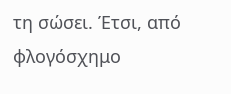τη σώσει. Έτσι, από φλογόσχημο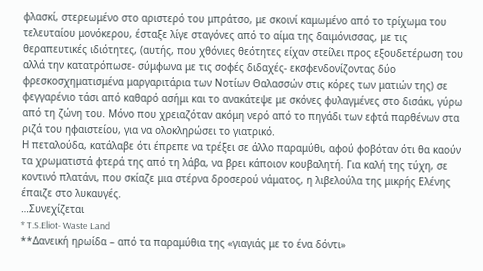φλασκί, στερεωμένο στο αριστερό του μπράτσο, με σκοινί καμωμένο από το τρίχωμα του τελευταίου μονόκερου, έσταξε λίγε σταγόνες από το αίμα της δαιμόνισσας, με τις θεραπευτικές ιδιότητες, (αυτής, που χθόνιες θεότητες είχαν στείλει προς εξουδετέρωση του αλλά την κατατρόπωσε- σύμφωνα με τις σοφές διδαχές- εκσφενδονίζοντας δύο φρεσκοσχηματισμένα μαργαριτάρια των Νοτίων Θαλασσών στις κόρες των ματιών της) σε φεγγαρένιο τάσι από καθαρό ασήμι και το ανακάτεψε με σκόνες φυλαγμένες στο δισάκι, γύρω από τη ζώνη του. Μόνο που χρειαζόταν ακόμη νερό από το πηγάδι των εφτά παρθένων στα ριζά του ηφαιστείου, για να ολοκληρώσει το γιατρικό.
Η πεταλούδα, κατάλαβε ότι έπρεπε να τρέξει σε άλλο παραμύθι, αφού φοβόταν ότι θα καούν τα χρωματιστά φτερά της από τη λάβα, να βρει κάποιον κουβαλητή. Για καλή της τύχη, σε κοντινό πλατάνι, που σκίαζε μια στέρνα δροσερού νάματος, η λιβελούλα της μικρής Ελένης έπαιζε στο λυκαυγές.
…Συνεχίζεται
* T.S.Eliot- Waste Land
**Δανεική ηρωίδα – από τα παραμύθια της «γιαγιάς με το ένα δόντι»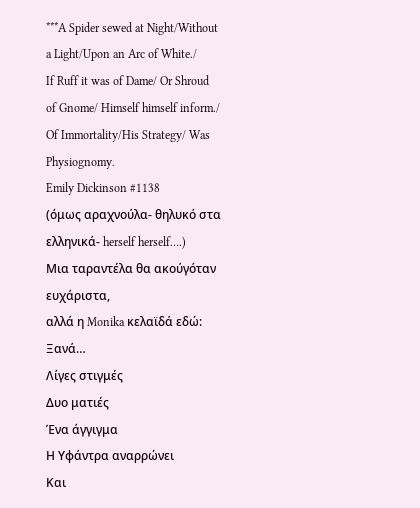***A Spider sewed at Night/Without a Light/Upon an Arc of White./
If Ruff it was of Dame/ Or Shroud of Gnome/ Himself himself inform./
Of Immortality/His Strategy/ Was Physiognomy.
Emily Dickinson #1138
(όμως αραχνούλα- θηλυκό στα ελληνικά- herself herself….)
Μια ταραντέλα θα ακούγόταν ευχάριστα,
αλλά η Monika κελαϊδά εδώ:
Ξανά…
Λίγες στιγμές
Δυο ματιές
Ένα άγγιγμα
Η Υφάντρα αναρρώνει
Και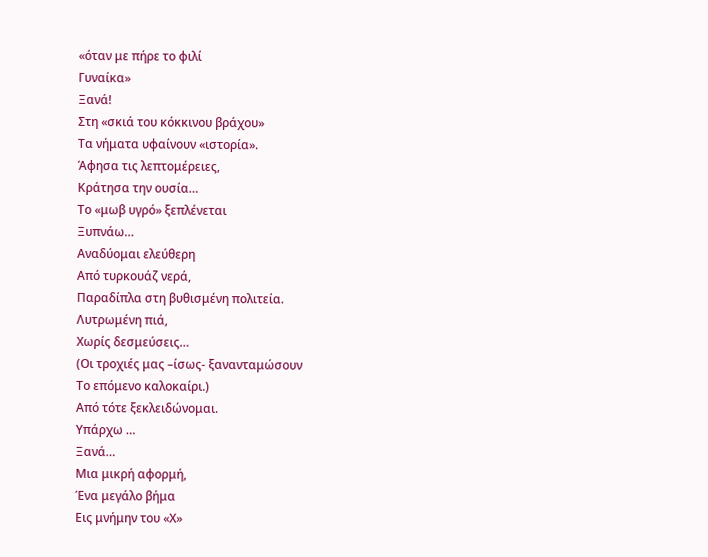«όταν με πήρε το φιλί
Γυναίκα»
Ξανά!
Στη «σκιά του κόκκινου βράχου»
Τα νήματα υφαίνουν «ιστορία».
Άφησα τις λεπτομέρειες,
Κράτησα την ουσία…
Το «μωβ υγρό» ξεπλένεται
Ξυπνάω…
Αναδύομαι ελεύθερη
Από τυρκουάζ νερά,
Παραδίπλα στη βυθισμένη πολιτεία.
Λυτρωμένη πιά,
Χωρίς δεσμεύσεις…
(Οι τροχιές μας –ίσως- ξανανταμώσουν
Το επόμενο καλοκαίρι.)
Από τότε ξεκλειδώνομαι.
Υπάρχω …
Ξανά…
Μια μικρή αφορμή,
Ένα μεγάλο βήμα
Εις μνήμην του «Χ»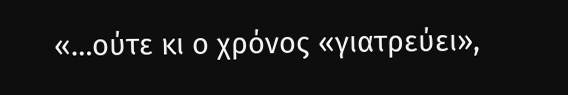«…ούτε κι ο χρόνος «γιατρεύει»,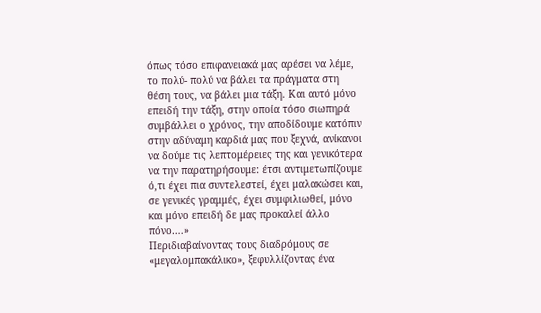όπως τόσο επιφανειακά μας αρέσει να λέμε, το πολύ- πολύ να βάλει τα πράγματα στη θέση τους, να βάλει μια τάξη. Και αυτό μόνο επειδή την τάξη, στην οποία τόσο σιωπηρά συμβάλλει ο χρόνος, την αποδίδουμε κατόπιν στην αδύναμη καρδιά μας που ξεχνά, ανίκανοι να δούμε τις λεπτομέρειες της και γενικότερα να την παρατηρήσουμε: έτσι αντιμετωπίζουμε ό,τι έχει πια συντελεστεί, έχει μαλακώσει και, σε γενικές γραμμές, έχει συμφιλιωθεί, μόνο και μόνο επειδή δε μας προκαλεί άλλο πόνο….»
Περιδιαβαίνοντας τους διαδρόμους σε «μεγαλομπακάλικο», ξεφυλλίζοντας ένα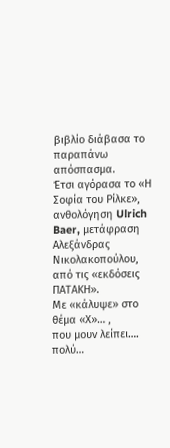βιβλίο διάβασα το παραπάνω απόσπασμα.
Έτσι αγόρασα το «Η Σοφία του Ρίλκε», ανθολόγηση Ulrich Baer, μετάφραση Αλεξάνδρας Νικολακοπούλου, από τις «εκδόσεις ΠΑΤΑΚΗ».
Με «κάλυψε» στο θέμα «Χ»… ,
που μουν λείπει….
πολύ…